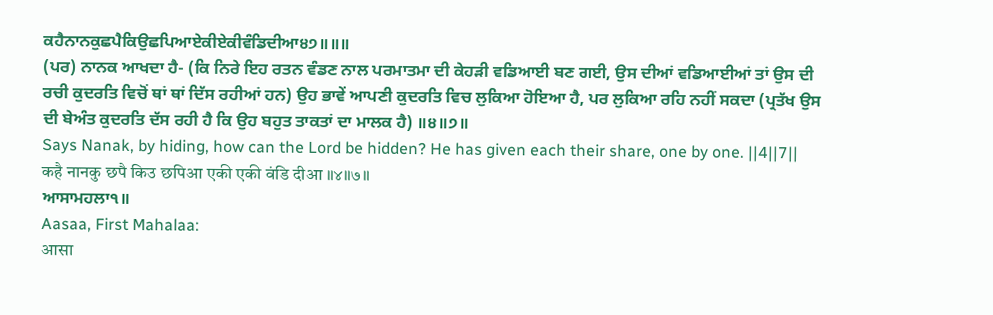ਕਹੈਨਾਨਕੁਛਪੈਕਿਉਛਪਿਆਏਕੀਏਕੀਵੰਡਿਦੀਆ੪੭॥॥॥
(ਪਰ) ਨਾਨਕ ਆਖਦਾ ਹੈ- (ਕਿ ਨਿਰੇ ਇਹ ਰਤਨ ਵੰਡਣ ਨਾਲ ਪਰਮਾਤਮਾ ਦੀ ਕੇਹੜੀ ਵਡਿਆਈ ਬਣ ਗਈ, ਉਸ ਦੀਆਂ ਵਡਿਆਈਆਂ ਤਾਂ ਉਸ ਦੀ ਰਚੀ ਕੁਦਰਤਿ ਵਿਚੋਂ ਥਾਂ ਥਾਂ ਦਿੱਸ ਰਹੀਆਂ ਹਨ) ਉਹ ਭਾਵੇਂ ਆਪਣੀ ਕੁਦਰਤਿ ਵਿਚ ਲੁਕਿਆ ਹੋਇਆ ਹੈ, ਪਰ ਲੁਕਿਆ ਰਹਿ ਨਹੀਂ ਸਕਦਾ (ਪ੍ਰਤੱਖ ਉਸ ਦੀ ਬੇਅੰਤ ਕੁਦਰਤਿ ਦੱਸ ਰਹੀ ਹੈ ਕਿ ਉਹ ਬਹੁਤ ਤਾਕਤਾਂ ਦਾ ਮਾਲਕ ਹੈ) ॥੪॥੭॥
Says Nanak, by hiding, how can the Lord be hidden? He has given each their share, one by one. ||4||7||
कहै नानकु छपै किउ छपिआ एकी एकी वंडि दीआ ॥४॥७॥
ਆਸਾਮਹਲਾ੧॥
Aasaa, First Mahalaa:
आसा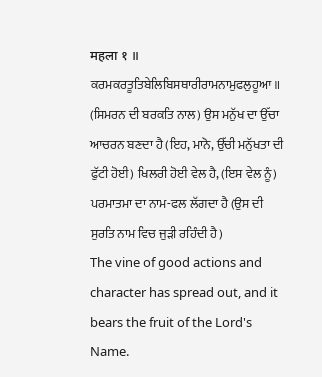महला १ ॥
ਕਰਮਕਰਤੂਤਿਬੇਲਿਬਿਸਥਾਰੀਰਾਮਨਾਮੁਫਲੁਹੂਆ॥
(ਸਿਮਰਨ ਦੀ ਬਰਕਤਿ ਨਾਲ) ਉਸ ਮਨੁੱਖ ਦਾ ਉੱਚਾ ਆਚਰਨ ਬਣਦਾ ਹੈ (ਇਹ, ਮਾਨੋ, ਉੱਚੀ ਮਨੁੱਖਤਾ ਦੀ ਫੁੱਟੀ ਹੋਈ) ਖਿਲਰੀ ਹੋਈ ਵੇਲ ਹੈ, (ਇਸ ਵੇਲ ਨੂੰ) ਪਰਮਾਤਮਾ ਦਾ ਨਾਮ-ਫਲ ਲੱਗਦਾ ਹੈ (ਉਸ ਦੀ ਸੁਰਤਿ ਨਾਮ ਵਿਚ ਜੁੜੀ ਰਹਿੰਦੀ ਹੈ)
The vine of good actions and character has spread out, and it bears the fruit of the Lord's Name.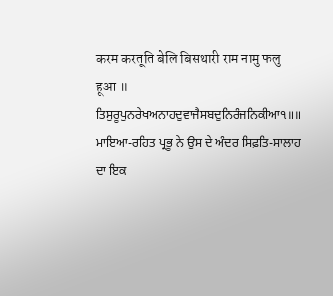करम करतूति बेलि बिसथारी राम नामु फलु हूआ ॥
ਤਿਸੁਰੂਪੁਨਰੇਖਅਨਾਹਦੁਵਾਜੈਸਬਦੁਨਿਰੰਜਨਿਕੀਆ੧॥॥
ਮਾਇਆ-ਰਹਿਤ ਪ੍ਰਭੂ ਨੇ ਉਸ ਦੇ ਅੰਦਰ ਸਿਫ਼ਤਿ-ਸਾਲਾਹ ਦਾ ਇਕ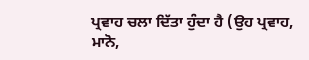ਪ੍ਰਵਾਹ ਚਲਾ ਦਿੱਤਾ ਹੁੰਦਾ ਹੈ (ਉਹ ਪ੍ਰਵਾਹ, ਮਾਨੋ,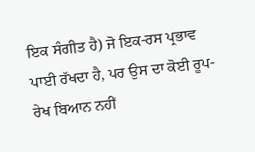ਇਕ ਸੰਗੀਤ ਹੈ) ਜੋ ਇਕ-ਰਸ ਪ੍ਰਭਾਵ ਪਾਈ ਰੱਖਦਾ ਹੈ, ਪਰ ਉਸ ਦਾ ਕੋਈ ਰੂਪ-ਰੇਖ ਬਿਆਨ ਨਹੀਂ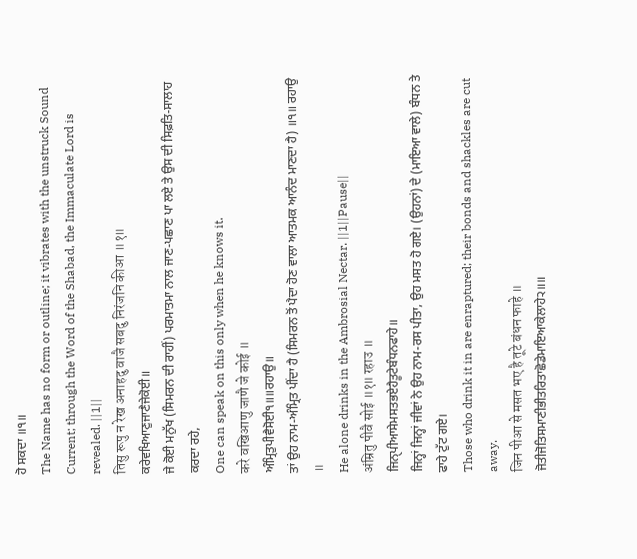ਹੋ ਸਕਦਾ ॥੧॥
The Name has no form or outline; it vibrates with the unstruck Sound Current; through the Word of the Shabad, the Immaculate Lord is revealed. ||1||
तिसु रूपु न रेख अनाहदु वाजै सबदु निरंजनि कीआ ॥१॥
ਕਰੇਵਖਿਆਣੁਜਾਣੈਜੇਕੋਈ॥
ਜੇ ਕੋਈ ਮਨੁੱਖ (ਸਿਮਰਨ ਦੀ ਰਾਹੀਂ) ਪਰਮਾਤਮਾ ਨਾਲ ਜਾਣ-ਪਛਾਣ ਪਾ ਲਏ ਤੇ ਉਸ ਦੀ ਸਿਫ਼ਤਿ-ਸਾਲਾਹ ਕਰਦਾ ਰਹੇ,
One can speak on this only when he knows it.
करे वखिआणु जाणै जे कोई ॥
ਅੰਮ੍ਰਿਤੁਪੀਵੈਸੋਈ੧॥॥ਰਹਾਉ॥
ਤਾਂ ਉਹ ਨਾਮ-ਅੰਮ੍ਰਿਤ ਪੀਂਦਾ ਹੈ (ਸਿਮਰਨ ਤੋਂ ਪੈਦਾ ਹੋਣ ਵਾਲਾ ਆਤਮਕ ਆਨੰਦ ਮਾਣਦਾ ਹੈ) ॥੧॥ ਰਹਾਉ ॥
He alone drinks in the Ambrosial Nectar. ||1||Pause||
अंम्रितु पीवै सोई ॥१॥ रहाउ ॥
ਜਿਨੑਪੀਆਸੇਮਸਤਭਏਹੈਤੂਟੇਬੰਧਨਫਾਹੇ॥
ਜਿਨ੍ਹਾਂ ਜਿਨ੍ਹਾਂ ਜੀਵਾਂ ਨੇ ਉਹ ਨਾਮ-ਰਸ ਪੀਤਾ, ਉਹ ਮਸਤ ਹੋ ਗਏ। (ਉਹਨਾਂ) ਦੇ (ਮਾਇਆ ਵਾਲੇ) ਬੰਧਨ ਤੇ ਫਾਹੇ ਟੁੱਟ ਗਏ।
Those who drink it in are enraptured; their bonds and shackles are cut away.
जिन पीआ से मसत भए है तूटे बंधन फाहे ॥
ਜੋਤੀਜੋਤਿਸਮਾਣੀਭੀਤਰਿਤਾਛੋਡੇਮਾਇਆਕੇਲਾਹੇ੨॥॥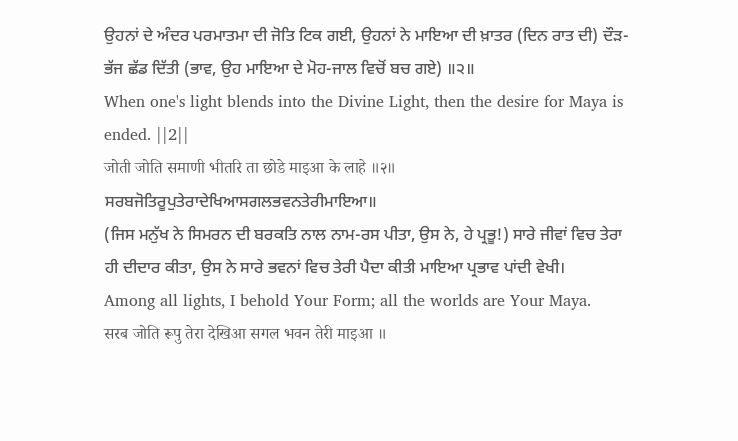ਉਹਨਾਂ ਦੇ ਅੰਦਰ ਪਰਮਾਤਮਾ ਦੀ ਜੋਤਿ ਟਿਕ ਗਈ, ਉਹਨਾਂ ਨੇ ਮਾਇਆ ਦੀ ਖ਼ਾਤਰ (ਦਿਨ ਰਾਤ ਦੀ) ਦੌੜ-ਭੱਜ ਛੱਡ ਦਿੱਤੀ (ਭਾਵ, ਉਹ ਮਾਇਆ ਦੇ ਮੋਹ-ਜਾਲ ਵਿਚੋਂ ਬਚ ਗਏ) ॥੨॥
When one's light blends into the Divine Light, then the desire for Maya is ended. ||2||
जोती जोति समाणी भीतरि ता छोडे माइआ के लाहे ॥२॥
ਸਰਬਜੋਤਿਰੂਪੁਤੇਰਾਦੇਖਿਆਸਗਲਭਵਨਤੇਰੀਮਾਇਆ॥
(ਜਿਸ ਮਨੁੱਖ ਨੇ ਸਿਮਰਨ ਦੀ ਬਰਕਤਿ ਨਾਲ ਨਾਮ-ਰਸ ਪੀਤਾ, ਉਸ ਨੇ, ਹੇ ਪ੍ਰਭੂ!) ਸਾਰੇ ਜੀਵਾਂ ਵਿਚ ਤੇਰਾ ਹੀ ਦੀਦਾਰ ਕੀਤਾ, ਉਸ ਨੇ ਸਾਰੇ ਭਵਨਾਂ ਵਿਚ ਤੇਰੀ ਪੈਦਾ ਕੀਤੀ ਮਾਇਆ ਪ੍ਰਭਾਵ ਪਾਂਦੀ ਵੇਖੀ।
Among all lights, I behold Your Form; all the worlds are Your Maya.
सरब जोति रूपु तेरा देखिआ सगल भवन तेरी माइआ ॥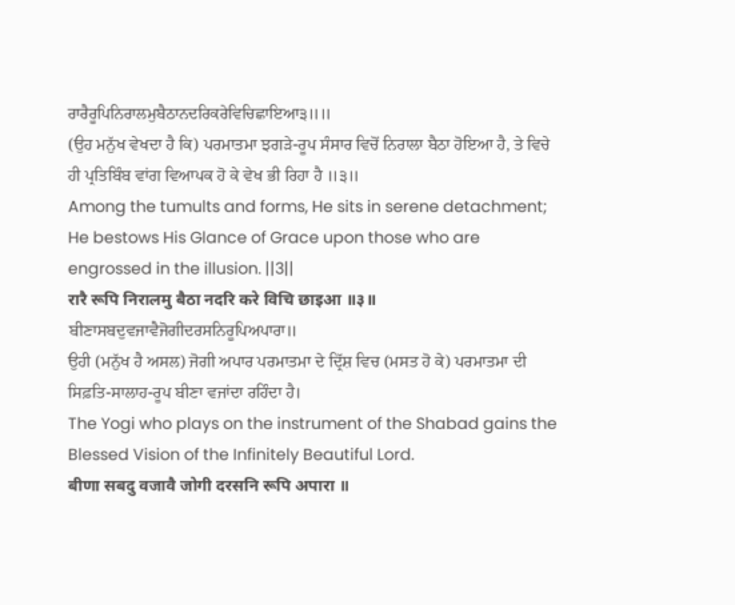ਰਾਰੈਰੂਪਿਨਿਰਾਲਮੁਬੈਠਾਨਦਰਿਕਰੇਵਿਚਿਛਾਇਆ੩॥॥
(ਉਹ ਮਨੁੱਖ ਵੇਖਦਾ ਹੈ ਕਿ) ਪਰਮਾਤਮਾ ਝਗੜੇ-ਰੂਪ ਸੰਸਾਰ ਵਿਚੋਂ ਨਿਰਾਲਾ ਬੈਠਾ ਹੋਇਆ ਹੈ, ਤੇ ਵਿਚੇ ਹੀ ਪ੍ਰਤਿਬਿੰਬ ਵਾਂਗ ਵਿਆਪਕ ਹੋ ਕੇ ਵੇਖ ਭੀ ਰਿਹਾ ਹੈ ॥੩॥
Among the tumults and forms, He sits in serene detachment; He bestows His Glance of Grace upon those who are engrossed in the illusion. ||3||
रारै रूपि निरालमु बैठा नदरि करे विचि छाइआ ॥३॥
ਬੀਣਾਸਬਦੁਵਜਾਵੈਜੋਗੀਦਰਸਨਿਰੂਪਿਅਪਾਰਾ॥
ਉਹੀ (ਮਨੁੱਖ ਹੈ ਅਸਲ) ਜੋਗੀ ਅਪਾਰ ਪਰਮਾਤਮਾ ਦੇ ਦ੍ਰਿੱਸ਼ ਵਿਚ (ਮਸਤ ਹੋ ਕੇ) ਪਰਮਾਤਮਾ ਦੀ ਸਿਫ਼ਤਿ-ਸਾਲਾਹ-ਰੂਪ ਬੀਣਾ ਵਜਾਂਦਾ ਰਹਿੰਦਾ ਹੈ।
The Yogi who plays on the instrument of the Shabad gains the Blessed Vision of the Infinitely Beautiful Lord.
बीणा सबदु वजावै जोगी दरसनि रूपि अपारा ॥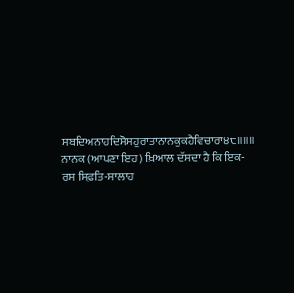ਸਬਦਿਅਨਾਹਦਿਸੋਸਹੁਰਾਤਾਨਾਨਕੁਕਹੈਵਿਚਾਰਾ੪੮॥॥॥
ਨਾਨਕ (ਆਪਣਾ ਇਹ) ਖ਼ਿਆਲ ਦੱਸਦਾ ਹੈ ਕਿ ਇਕ-ਰਸ ਸਿਫ਼ਤਿ-ਸਾਲਾਹ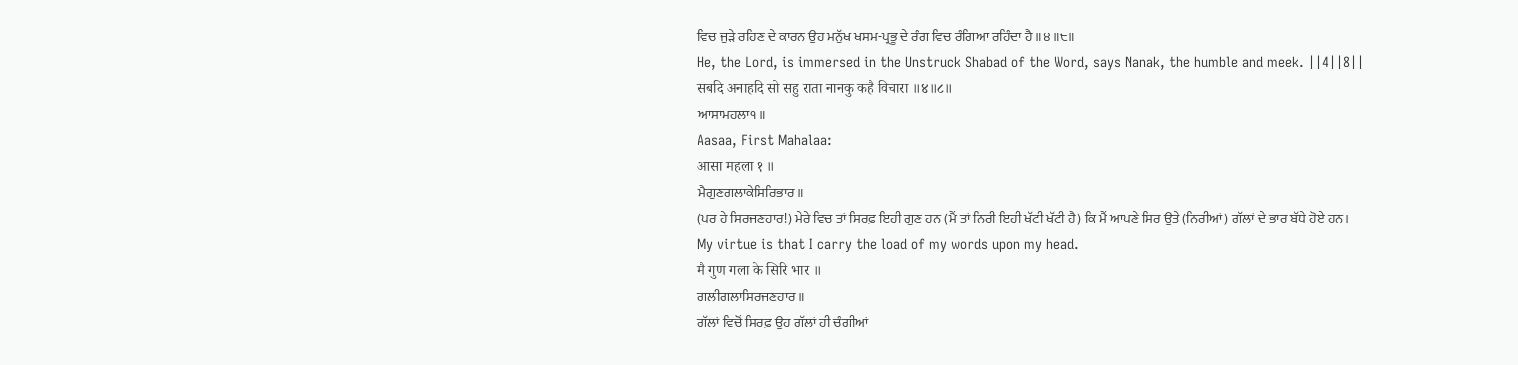ਵਿਚ ਜੁੜੇ ਰਹਿਣ ਦੇ ਕਾਰਨ ਉਹ ਮਨੁੱਖ ਖਸਮ-ਪ੍ਰਭੂ ਦੇ ਰੰਗ ਵਿਚ ਰੰਗਿਆ ਰਹਿੰਦਾ ਹੈ ॥੪॥੮॥
He, the Lord, is immersed in the Unstruck Shabad of the Word, says Nanak, the humble and meek. ||4||8||
सबदि अनाहदि सो सहु राता नानकु कहै विचारा ॥४॥८॥
ਆਸਾਮਹਲਾ੧॥
Aasaa, First Mahalaa:
आसा महला १ ॥
ਮੈਗੁਣਗਲਾਕੇਸਿਰਿਭਾਰ॥
(ਪਰ ਹੇ ਸਿਰਜਣਹਾਰ!) ਮੇਰੇ ਵਿਚ ਤਾਂ ਸਿਰਫ਼ ਇਹੀ ਗੁਣ ਹਨ (ਮੈਂ ਤਾਂ ਨਿਰੀ ਇਹੀ ਖੱਟੀ ਖੱਟੀ ਹੈ) ਕਿ ਮੈਂ ਆਪਣੇ ਸਿਰ ਉਤੇ (ਨਿਰੀਆਂ) ਗੱਲਾਂ ਦੇ ਭਾਰ ਬੱਧੇ ਹੋਏ ਹਨ।
My virtue is that I carry the load of my words upon my head.
मै गुण गला के सिरि भार ॥
ਗਲੀਗਲਾਸਿਰਜਣਹਾਰ॥
ਗੱਲਾਂ ਵਿਚੋਂ ਸਿਰਫ਼ ਉਹ ਗੱਲਾਂ ਹੀ ਚੰਗੀਆਂ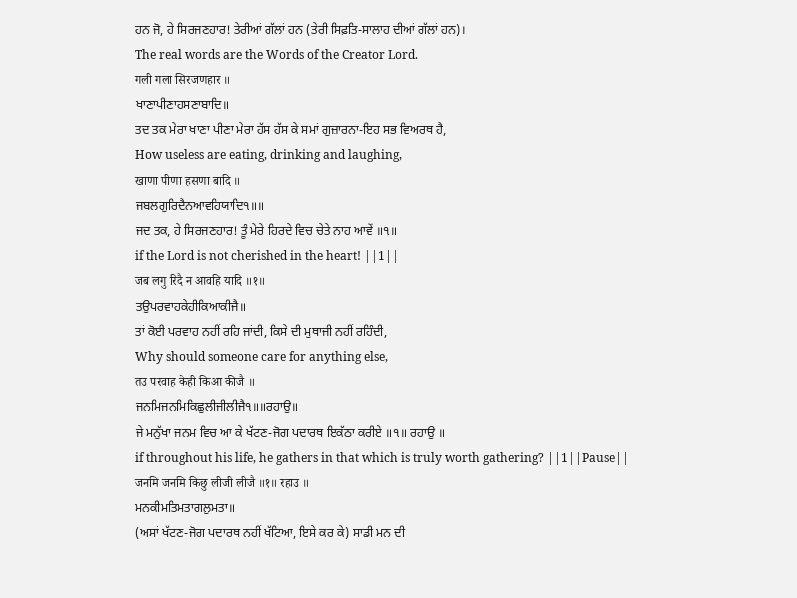ਹਨ ਜੋ, ਹੇ ਸਿਰਜਣਹਾਰ! ਤੇਰੀਆਂ ਗੱਲਾਂ ਹਨ (ਤੇਰੀ ਸਿਫ਼ਤਿ-ਸਾਲਾਹ ਦੀਆਂ ਗੱਲਾਂ ਹਨ)।
The real words are the Words of the Creator Lord.
गली गला सिरजणहार ॥
ਖਾਣਾਪੀਣਾਹਸਣਾਬਾਦਿ॥
ਤਦ ਤਕ ਮੇਰਾ ਖਾਣਾ ਪੀਣਾ ਮੇਰਾ ਹੱਸ ਹੱਸ ਕੇ ਸਮਾਂ ਗੁਜ਼ਾਰਨਾ-ਇਹ ਸਭ ਵਿਅਰਥ ਹੈ,
How useless are eating, drinking and laughing,
खाणा पीणा हसणा बादि ॥
ਜਬਲਗੁਰਿਦੈਨਆਵਹਿਯਾਦਿ੧॥॥
ਜਦ ਤਕ, ਹੇ ਸਿਰਜਣਹਾਰ! ਤੂੰ ਮੇਰੇ ਹਿਰਦੇ ਵਿਚ ਚੇਤੇ ਨਾਹ ਆਵੇਂ ॥੧॥
if the Lord is not cherished in the heart! ||1||
जब लगु रिदै न आवहि यादि ॥१॥
ਤਉਪਰਵਾਹਕੇਹੀਕਿਆਕੀਜੈ॥
ਤਾਂ ਕੋਈ ਪਰਵਾਹ ਨਹੀਂ ਰਹਿ ਜਾਂਦੀ, ਕਿਸੇ ਦੀ ਮੁਥਾਜੀ ਨਹੀਂ ਰਹਿੰਦੀ,
Why should someone care for anything else,
तउ परवाह केही किआ कीजै ॥
ਜਨਮਿਜਨਮਿਕਿਛੁਲੀਜੀਲੀਜੈ੧॥॥ਰਹਾਉ॥
ਜੇ ਮਨੁੱਖਾ ਜਨਮ ਵਿਚ ਆ ਕੇ ਖੱਟਣ-ਜੋਗ ਪਦਾਰਥ ਇਕੱਠਾ ਕਰੀਏ ॥੧॥ ਰਹਾਉ ॥
if throughout his life, he gathers in that which is truly worth gathering? ||1||Pause||
जनमि जनमि किछु लीजी लीजै ॥१॥ रहाउ ॥
ਮਨਕੀਮਤਿਮਤਾਗਲੁਮਤਾ॥
(ਅਸਾਂ ਖੱਟਣ-ਜੋਗ ਪਦਾਰਥ ਨਹੀਂ ਖੱਟਿਆ, ਇਸੇ ਕਰ ਕੇ) ਸਾਡੀ ਮਨ ਦੀ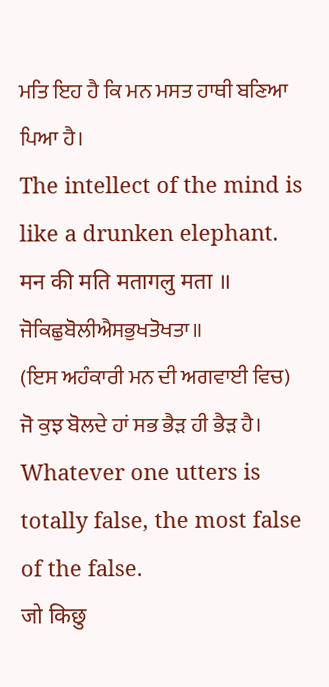ਮਤਿ ਇਹ ਹੈ ਕਿ ਮਨ ਮਸਤ ਹਾਥੀ ਬਣਿਆ ਪਿਆ ਹੈ।
The intellect of the mind is like a drunken elephant.
मन की मति मतागलु मता ॥
ਜੋਕਿਛੁਬੋਲੀਐਸਭੁਖਤੋਖਤਾ॥
(ਇਸ ਅਹੰਕਾਰੀ ਮਨ ਦੀ ਅਗਵਾਈ ਵਿਚ) ਜੋ ਕੁਝ ਬੋਲਦੇ ਹਾਂ ਸਭ ਭੈੜ ਹੀ ਭੈੜ ਹੈ।
Whatever one utters is totally false, the most false of the false.
जो किछु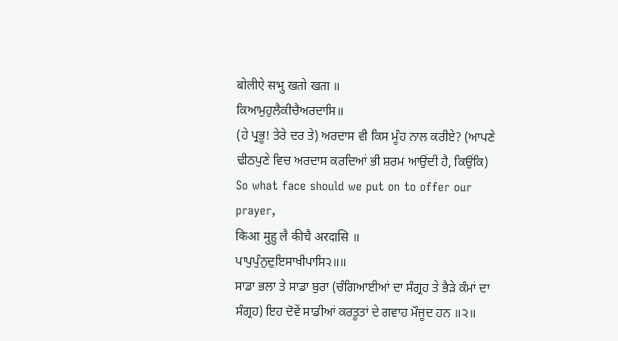बोलीऐ सभु खतो खता ॥
ਕਿਆਮੁਹੁਲੈਕੀਚੈਅਰਦਾਸਿ॥
(ਹੇ ਪ੍ਰਭੂ! ਤੇਰੇ ਦਰ ਤੇ) ਅਰਦਾਸ ਵੀ ਕਿਸ ਮੂੰਹ ਨਾਲ ਕਰੀਏ? (ਆਪਣੇ ਢੀਠਪੁਣੇ ਵਿਚ ਅਰਦਾਸ ਕਰਦਿਆਂ ਭੀ ਸ਼ਰਮ ਆਉਂਦੀ ਹੈ, ਕਿਉਂਕਿ)
So what face should we put on to offer our prayer,
किआ मुहु लै कीचै अरदासि ॥
ਪਾਪੁਪੁੰਨੁਦੁਇਸਾਖੀਪਾਸਿ੨॥॥
ਸਾਡਾ ਭਲਾ ਤੇ ਸਾਡਾ ਬੁਰਾ (ਚੰਗਿਆਈਆਂ ਦਾ ਸੰਗ੍ਰਹ ਤੇ ਭੈੜੇ ਕੰਮਾਂ ਦਾ ਸੰਗ੍ਰਹ) ਇਹ ਦੋਵੇਂ ਸਾਡੀਆਂ ਕਰਤੂਤਾਂ ਦੇ ਗਵਾਹ ਮੌਜੂਦ ਹਨ ॥੨॥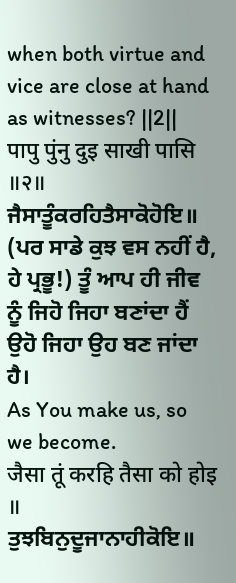when both virtue and vice are close at hand as witnesses? ||2||
पापु पुंनु दुइ साखी पासि ॥२॥
ਜੈਸਾਤੂੰਕਰਹਿਤੈਸਾਕੋਹੋਇ॥
(ਪਰ ਸਾਡੇ ਕੁਝ ਵਸ ਨਹੀਂ ਹੈ, ਹੇ ਪ੍ਰਭੂ!) ਤੂੰ ਆਪ ਹੀ ਜੀਵ ਨੂੰ ਜਿਹੋ ਜਿਹਾ ਬਣਾਂਦਾ ਹੈਂ ਉਹੋ ਜਿਹਾ ਉਹ ਬਣ ਜਾਂਦਾ ਹੈ।
As You make us, so we become.
जैसा तूं करहि तैसा को होइ ॥
ਤੁਝਬਿਨੁਦੂਜਾਨਾਹੀਕੋਇ॥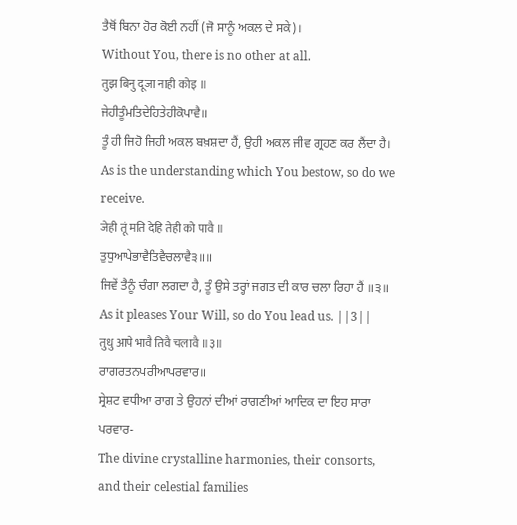ਤੈਥੋਂ ਬਿਨਾ ਹੋਰ ਕੋਈ ਨਹੀਂ (ਜੋ ਸਾਨੂੰ ਅਕਲ ਦੇ ਸਕੇ)।
Without You, there is no other at all.
तुझ बिनु दूजा नाही कोइ ॥
ਜੇਹੀਤੂੰਮਤਿਦੇਹਿਤੇਹੀਕੋਪਾਵੈ॥
ਤੂੰ ਹੀ ਜਿਹੋ ਜਿਹੀ ਅਕਲ ਬਖ਼ਸ਼ਦਾ ਹੈਂ, ਉਹੀ ਅਕਲ ਜੀਵ ਗ੍ਰਹਣ ਕਰ ਲੈਂਦਾ ਹੈ।
As is the understanding which You bestow, so do we receive.
जेही तूं मति देहि तेही को पावै ॥
ਤੁਧੁਆਪੇਭਾਵੈਤਿਵੈਚਲਾਵੈ੩॥॥
ਜਿਵੇਂ ਤੈਨੂੰ ਚੰਗਾ ਲਗਦਾ ਹੈ, ਤੂੰ ਉਸੇ ਤਰ੍ਹਾਂ ਜਗਤ ਦੀ ਕਾਰ ਚਲਾ ਰਿਹਾ ਹੈਂ ॥੩॥
As it pleases Your Will, so do You lead us. ||3||
तुधु आपे भावै तिवै चलावै ॥३॥
ਰਾਗਰਤਨਪਰੀਆਪਰਵਾਰ॥
ਸ੍ਰੇਸ਼ਟ ਵਧੀਆ ਰਾਗ ਤੇ ਉਹਨਾਂ ਦੀਆਂ ਰਾਗਣੀਆਂ ਆਦਿਕ ਦਾ ਇਹ ਸਾਰਾ ਪਰਵਾਰ-
The divine crystalline harmonies, their consorts, and their celestial families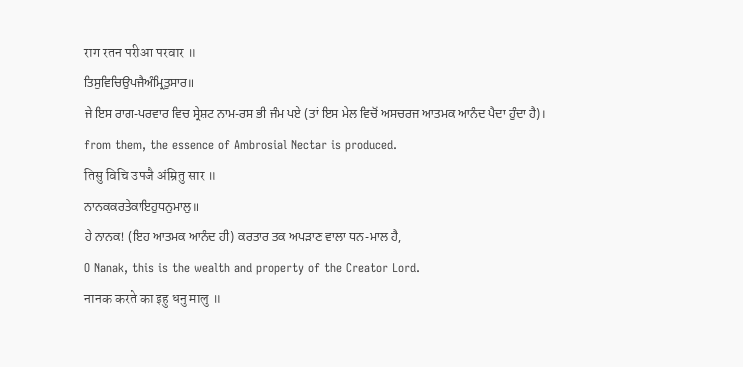राग रतन परीआ परवार ॥
ਤਿਸੁਵਿਚਿਉਪਜੈਅੰਮ੍ਰਿਤੁਸਾਰ॥
ਜੇ ਇਸ ਰਾਗ-ਪਰਵਾਰ ਵਿਚ ਸ੍ਰੇਸ਼ਟ ਨਾਮ-ਰਸ ਭੀ ਜੰਮ ਪਏ (ਤਾਂ ਇਸ ਮੇਲ ਵਿਚੋਂ ਅਸਚਰਜ ਆਤਮਕ ਆਨੰਦ ਪੈਦਾ ਹੁੰਦਾ ਹੈ)।
from them, the essence of Ambrosial Nectar is produced.
तिसु विचि उपजै अंम्रितु सार ॥
ਨਾਨਕਕਰਤੇਕਾਇਹੁਧਨੁਮਾਲੁ॥
ਹੇ ਨਾਨਕ! (ਇਹ ਆਤਮਕ ਆਨੰਦ ਹੀ) ਕਰਤਾਰ ਤਕ ਅਪੜਾਣ ਵਾਲਾ ਧਨ-ਮਾਲ ਹੈ,
O Nanak, this is the wealth and property of the Creator Lord.
नानक करते का इहु धनु मालु ॥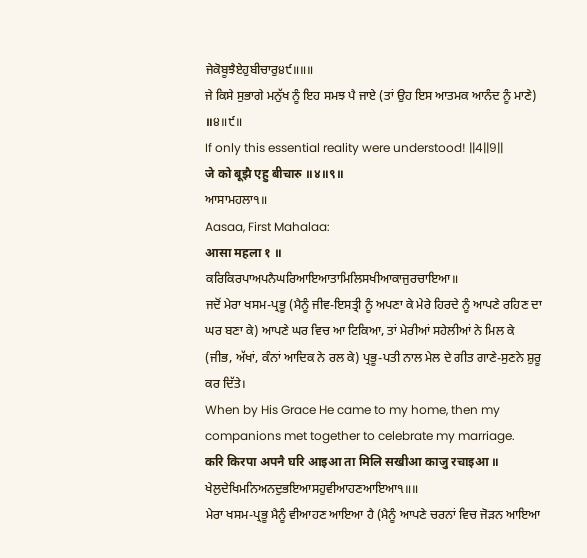ਜੇਕੋਬੂਝੈਏਹੁਬੀਚਾਰੁ੪੯॥॥॥
ਜੇ ਕਿਸੇ ਸੁਭਾਗੇ ਮਨੁੱਖ ਨੂੰ ਇਹ ਸਮਝ ਪੈ ਜਾਏ (ਤਾਂ ਉਹ ਇਸ ਆਤਮਕ ਆਨੰਦ ਨੂੰ ਮਾਣੇ) ॥੪॥੯॥
If only this essential reality were understood! ||4||9||
जे को बूझै एहु बीचारु ॥४॥९॥
ਆਸਾਮਹਲਾ੧॥
Aasaa, First Mahalaa:
आसा महला १ ॥
ਕਰਿਕਿਰਪਾਅਪਨੈਘਰਿਆਇਆਤਾਮਿਲਿਸਖੀਆਕਾਜੁਰਚਾਇਆ॥
ਜਦੋਂ ਮੇਰਾ ਖਸਮ-ਪ੍ਰਭੂ (ਮੈਨੂੰ ਜੀਵ-ਇਸਤ੍ਰੀ ਨੂੰ ਅਪਣਾ ਕੇ ਮੇਰੇ ਹਿਰਦੇ ਨੂੰ ਆਪਣੇ ਰਹਿਣ ਦਾ ਘਰ ਬਣਾ ਕੇ) ਆਪਣੇ ਘਰ ਵਿਚ ਆ ਟਿਕਿਆ, ਤਾਂ ਮੇਰੀਆਂ ਸਹੇਲੀਆਂ ਨੇ ਮਿਲ ਕੇ (ਜੀਭ, ਅੱਖਾਂ, ਕੰਨਾਂ ਆਦਿਕ ਨੇ ਰਲ ਕੇ) ਪ੍ਰਭੂ-ਪਤੀ ਨਾਲ ਮੇਲ ਦੇ ਗੀਤ ਗਾਣੇ-ਸੁਣਨੇ ਸ਼ੁਰੂ ਕਰ ਦਿੱਤੇ।
When by His Grace He came to my home, then my companions met together to celebrate my marriage.
करि किरपा अपनै घरि आइआ ता मिलि सखीआ काजु रचाइआ ॥
ਖੇਲੁਦੇਖਿਮਨਿਅਨਦੁਭਇਆਸਹੁਵੀਆਹਣਆਇਆ੧॥॥
ਮੇਰਾ ਖਸਮ-ਪ੍ਰਭੂ ਮੈਨੂੰ ਵੀਆਹਣ ਆਇਆ ਹੈ (ਮੈਨੂੰ ਆਪਣੇ ਚਰਨਾਂ ਵਿਚ ਜੋੜਨ ਆਇਆ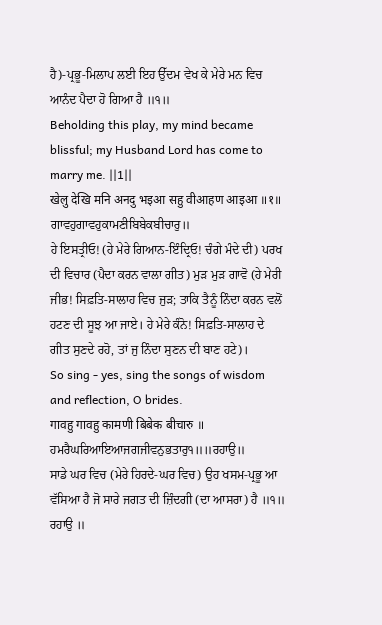ਹੈ)-ਪ੍ਰਭੂ-ਮਿਲਾਪ ਲਈ ਇਹ ਉੱਦਮ ਵੇਖ ਕੇ ਮੇਰੇ ਮਨ ਵਿਚ ਆਨੰਦ ਪੈਦਾ ਹੋ ਗਿਆ ਹੈ ॥੧॥
Beholding this play, my mind became blissful; my Husband Lord has come to marry me. ||1||
खेलु देखि मनि अनदु भइआ सहु वीआहण आइआ ॥१॥
ਗਾਵਹੁਗਾਵਹੁਕਾਮਣੀਬਿਬੇਕਬੀਚਾਰੁ॥
ਹੇ ਇਸਤ੍ਰੀਓ! (ਹੇ ਮੇਰੇ ਗਿਆਨ-ਇੰਦ੍ਰਿਓ! ਚੰਗੇ ਮੰਦੇ ਦੀ) ਪਰਖ ਦੀ ਵਿਚਾਰ (ਪੈਦਾ ਕਰਨ ਵਾਲਾ ਗੀਤ) ਮੁੜ ਮੁੜ ਗਾਵੋ (ਹੇ ਮੇਰੀ ਜੀਭ! ਸਿਫ਼ਤਿ-ਸਾਲਾਹ ਵਿਚ ਜੁੜ; ਤਾਕਿ ਤੈਨੂੰ ਨਿੰਦਾ ਕਰਨ ਵਲੋਂ ਹਟਣ ਦੀ ਸੂਝ ਆ ਜਾਏ। ਹੇ ਮੇਰੇ ਕੰਨੋ! ਸਿਫ਼ਤਿ-ਸਾਲਾਹ ਦੇ ਗੀਤ ਸੁਣਦੇ ਰਹੋ, ਤਾਂ ਜੁ ਨਿੰਦਾ ਸੁਣਨ ਦੀ ਬਾਣ ਹਟੇ)।
So sing - yes, sing the songs of wisdom and reflection, O brides.
गावहु गावहु कामणी बिबेक बीचारु ॥
ਹਮਰੈਘਰਿਆਇਆਜਗਜੀਵਨੁਭਤਾਰੁ੧॥॥ਰਹਾਉ॥
ਸਾਡੇ ਘਰ ਵਿਚ (ਮੇਰੇ ਹਿਰਦੇ-ਘਰ ਵਿਚ) ਉਹ ਖਸਮ-ਪ੍ਰਭੂ ਆ ਵੱਸਿਆ ਹੈ ਜੋ ਸਾਰੇ ਜਗਤ ਦੀ ਜ਼ਿੰਦਗੀ (ਦਾ ਆਸਰਾ) ਹੈ ॥੧॥ ਰਹਾਉ ॥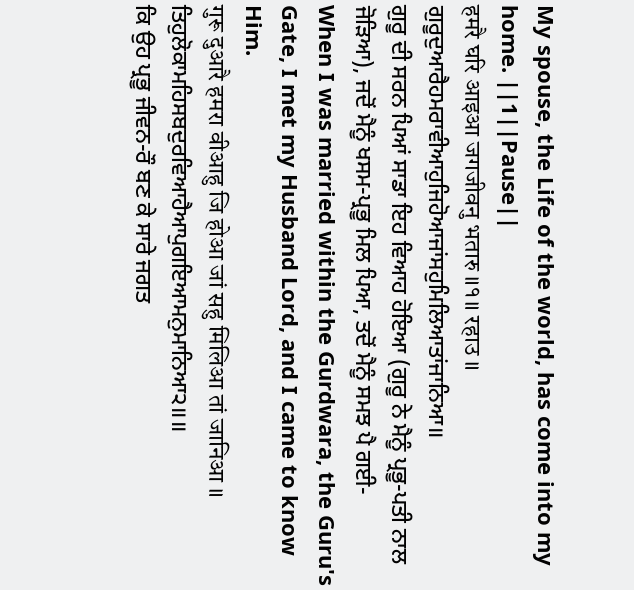My spouse, the Life of the world, has come into my home. ||1||Pause||
हमरै घरि आइआ जगजीवनु भतारु ॥१॥ रहाउ ॥
ਗੁਰੂਦੁਆਰੈਹਮਰਾਵੀਆਹੁਜਿਹੋਆਜਾਂਸਹੁਮਿਲਿਆਤਾਂਜਾਨਿਆ॥
ਗੁਰੂ ਦੀ ਸਰਨ ਪਿਆਂ ਸਾਡਾ ਇਹ ਵਿਆਹ ਹੋਇਆ (ਗੁਰੂ ਨੇ ਮੈਨੂੰ ਪ੍ਰਭੂ-ਪਤੀ ਨਾਲ ਜੋੜਿਆ), ਜਦੋਂ ਮੈਨੂੰ ਖਸਮ-ਪ੍ਰਭੂ ਮਿਲ ਪਿਆ, ਤਦੋਂ ਮੈਨੂੰ ਸਮਝ ਪੈ ਗਈ-
When I was married within the Gurdwara, the Guru's Gate, I met my Husband Lord, and I came to know Him.
गुरू दुआरै हमरा वीआहु जि होआ जां सहु मिलिआ तां जानिआ ॥
ਤਿਹੁਲੋਕਾਮਹਿਸਬਦੁਰਵਿਆਹੈਆਪੁਗਇਆਮਨੁਮਾਨਿਆ੨॥॥
ਕਿ ਉਹ ਪ੍ਰਭੂ ਜੀਵਨ-ਰੌ ਬਣ ਕੇ ਸਾਰੇ ਜਗਤ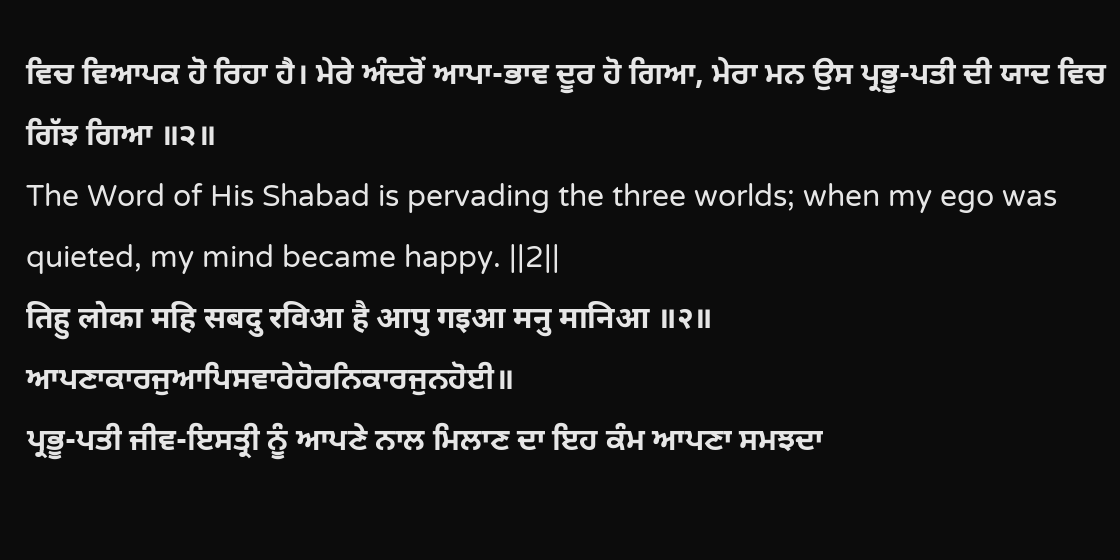ਵਿਚ ਵਿਆਪਕ ਹੋ ਰਿਹਾ ਹੈ। ਮੇਰੇ ਅੰਦਰੋਂ ਆਪਾ-ਭਾਵ ਦੂਰ ਹੋ ਗਿਆ, ਮੇਰਾ ਮਨ ਉਸ ਪ੍ਰਭੂ-ਪਤੀ ਦੀ ਯਾਦ ਵਿਚ ਗਿੱਝ ਗਿਆ ॥੨॥
The Word of His Shabad is pervading the three worlds; when my ego was quieted, my mind became happy. ||2||
तिहु लोका महि सबदु रविआ है आपु गइआ मनु मानिआ ॥२॥
ਆਪਣਾਕਾਰਜੁਆਪਿਸਵਾਰੇਹੋਰਨਿਕਾਰਜੁਨਹੋਈ॥
ਪ੍ਰਭੂ-ਪਤੀ ਜੀਵ-ਇਸਤ੍ਰੀ ਨੂੰ ਆਪਣੇ ਨਾਲ ਮਿਲਾਣ ਦਾ ਇਹ ਕੰਮ ਆਪਣਾ ਸਮਝਦਾ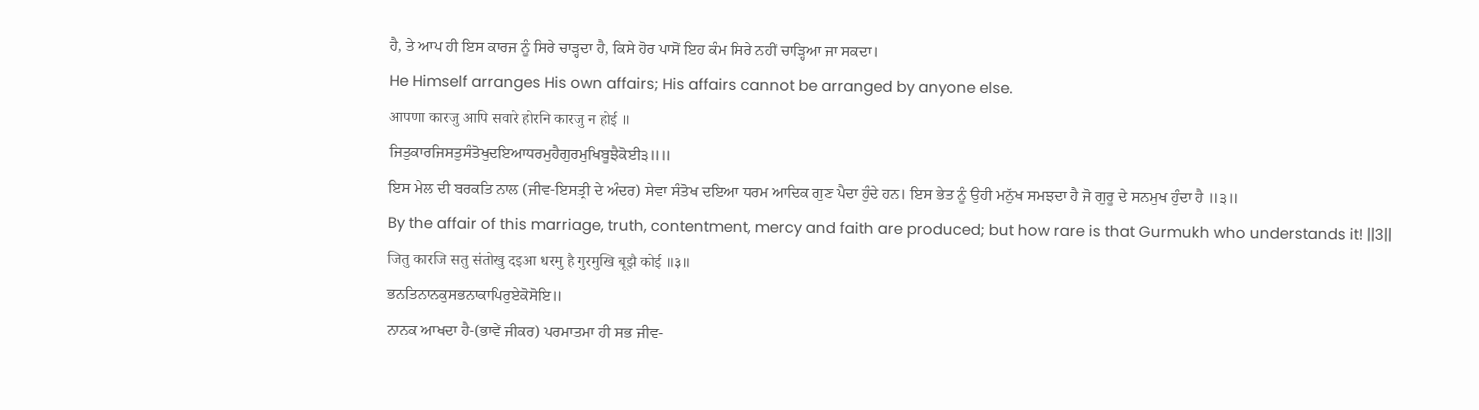ਹੈ, ਤੇ ਆਪ ਹੀ ਇਸ ਕਾਰਜ ਨੂੰ ਸਿਰੇ ਚਾੜ੍ਹਦਾ ਹੈ, ਕਿਸੇ ਹੋਰ ਪਾਸੋਂ ਇਹ ਕੰਮ ਸਿਰੇ ਨਹੀਂ ਚਾੜ੍ਹਿਆ ਜਾ ਸਕਦਾ।
He Himself arranges His own affairs; His affairs cannot be arranged by anyone else.
आपणा कारजु आपि सवारे होरनि कारजु न होई ॥
ਜਿਤੁਕਾਰਜਿਸਤੁਸੰਤੋਖੁਦਇਆਧਰਮੁਹੈਗੁਰਮੁਖਿਬੂਝੈਕੋਈ੩॥॥
ਇਸ ਮੇਲ ਦੀ ਬਰਕਤਿ ਨਾਲ (ਜੀਵ-ਇਸਤ੍ਰੀ ਦੇ ਅੰਦਰ) ਸੇਵਾ ਸੰਤੋਖ ਦਇਆ ਧਰਮ ਆਦਿਕ ਗੁਣ ਪੈਦਾ ਹੁੰਦੇ ਹਨ। ਇਸ ਭੇਤ ਨੂੰ ਉਹੀ ਮਨੁੱਖ ਸਮਝਦਾ ਹੈ ਜੋ ਗੁਰੂ ਦੇ ਸਨਮੁਖ ਹੁੰਦਾ ਹੈ ॥੩॥
By the affair of this marriage, truth, contentment, mercy and faith are produced; but how rare is that Gurmukh who understands it! ||3||
जितु कारजि सतु संतोखु दइआ धरमु है गुरमुखि बूझै कोई ॥३॥
ਭਨਤਿਨਾਨਕੁਸਭਨਾਕਾਪਿਰੁਏਕੋਸੋਇ॥
ਨਾਨਕ ਆਖਦਾ ਹੈ-(ਭਾਵੇਂ ਜੀਕਰ) ਪਰਮਾਤਮਾ ਹੀ ਸਭ ਜੀਵ-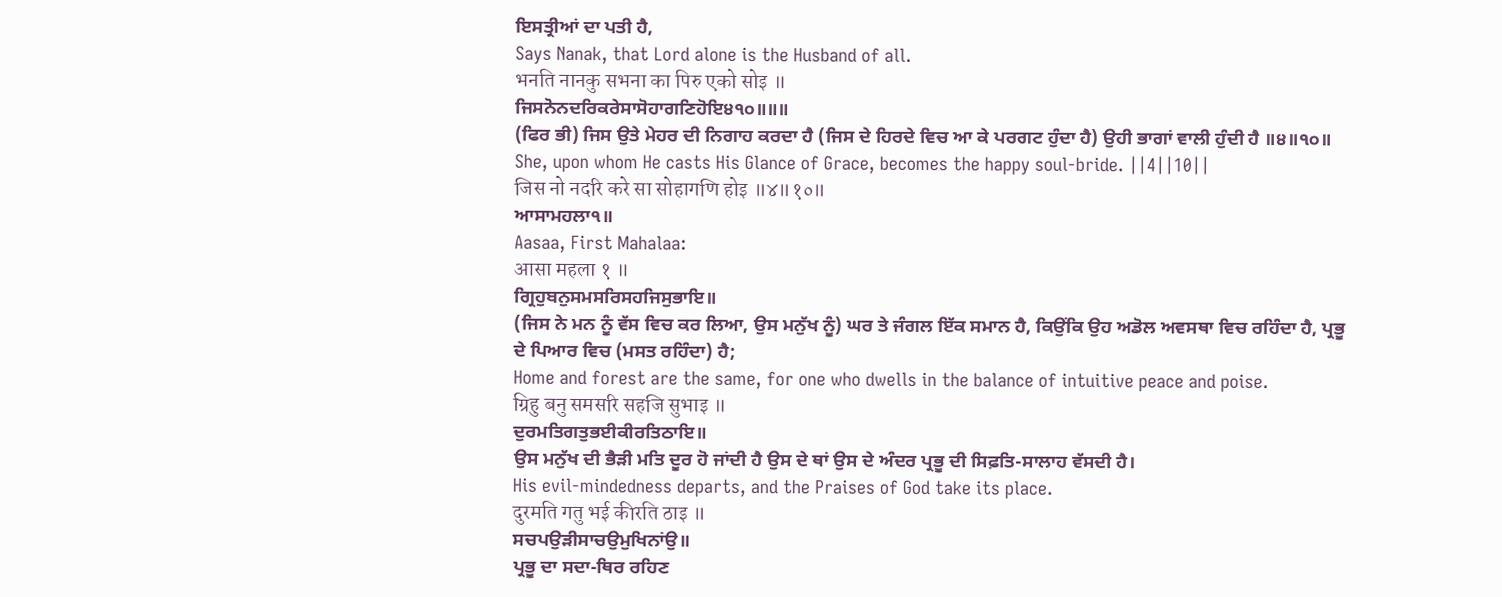ਇਸਤ੍ਰੀਆਂ ਦਾ ਪਤੀ ਹੈ,
Says Nanak, that Lord alone is the Husband of all.
भनति नानकु सभना का पिरु एको सोइ ॥
ਜਿਸਨੋਨਦਰਿਕਰੇਸਾਸੋਹਾਗਣਿਹੋਇ੪੧੦॥॥॥
(ਫਿਰ ਭੀ) ਜਿਸ ਉਤੇ ਮੇਹਰ ਦੀ ਨਿਗਾਹ ਕਰਦਾ ਹੈ (ਜਿਸ ਦੇ ਹਿਰਦੇ ਵਿਚ ਆ ਕੇ ਪਰਗਟ ਹੁੰਦਾ ਹੈ) ਉਹੀ ਭਾਗਾਂ ਵਾਲੀ ਹੁੰਦੀ ਹੈ ॥੪॥੧੦॥
She, upon whom He casts His Glance of Grace, becomes the happy soul-bride. ||4||10||
जिस नो नदरि करे सा सोहागणि होइ ॥४॥१०॥
ਆਸਾਮਹਲਾ੧॥
Aasaa, First Mahalaa:
आसा महला १ ॥
ਗ੍ਰਿਹੁਬਨੁਸਮਸਰਿਸਹਜਿਸੁਭਾਇ॥
(ਜਿਸ ਨੇ ਮਨ ਨੂੰ ਵੱਸ ਵਿਚ ਕਰ ਲਿਆ, ਉਸ ਮਨੁੱਖ ਨੂੰ) ਘਰ ਤੇ ਜੰਗਲ ਇੱਕ ਸਮਾਨ ਹੈ, ਕਿਉਂਕਿ ਉਹ ਅਡੋਲ ਅਵਸਥਾ ਵਿਚ ਰਹਿੰਦਾ ਹੈ, ਪ੍ਰਭੂ ਦੇ ਪਿਆਰ ਵਿਚ (ਮਸਤ ਰਹਿੰਦਾ) ਹੈ;
Home and forest are the same, for one who dwells in the balance of intuitive peace and poise.
ग्रिहु बनु समसरि सहजि सुभाइ ॥
ਦੁਰਮਤਿਗਤੁਭਈਕੀਰਤਿਠਾਇ॥
ਉਸ ਮਨੁੱਖ ਦੀ ਭੈੜੀ ਮਤਿ ਦੂਰ ਹੋ ਜਾਂਦੀ ਹੈ ਉਸ ਦੇ ਥਾਂ ਉਸ ਦੇ ਅੰਦਰ ਪ੍ਰਭੂ ਦੀ ਸਿਫ਼ਤਿ-ਸਾਲਾਹ ਵੱਸਦੀ ਹੈ।
His evil-mindedness departs, and the Praises of God take its place.
दुरमति गतु भई कीरति ठाइ ॥
ਸਚਪਉੜੀਸਾਚਉਮੁਖਿਨਾਂਉ॥
ਪ੍ਰਭੂ ਦਾ ਸਦਾ-ਥਿਰ ਰਹਿਣ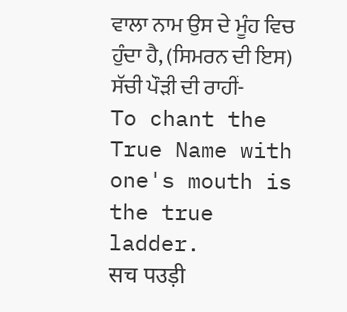ਵਾਲਾ ਨਾਮ ਉਸ ਦੇ ਮੂੰਹ ਵਿਚ ਹੁੰਦਾ ਹੈ, (ਸਿਮਰਨ ਦੀ ਇਸ) ਸੱਚੀ ਪੌੜੀ ਦੀ ਰਾਹੀਂ-
To chant the True Name with one's mouth is the true ladder.
सच पउड़ी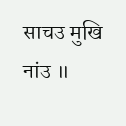साचउ मुखि नांउ ॥